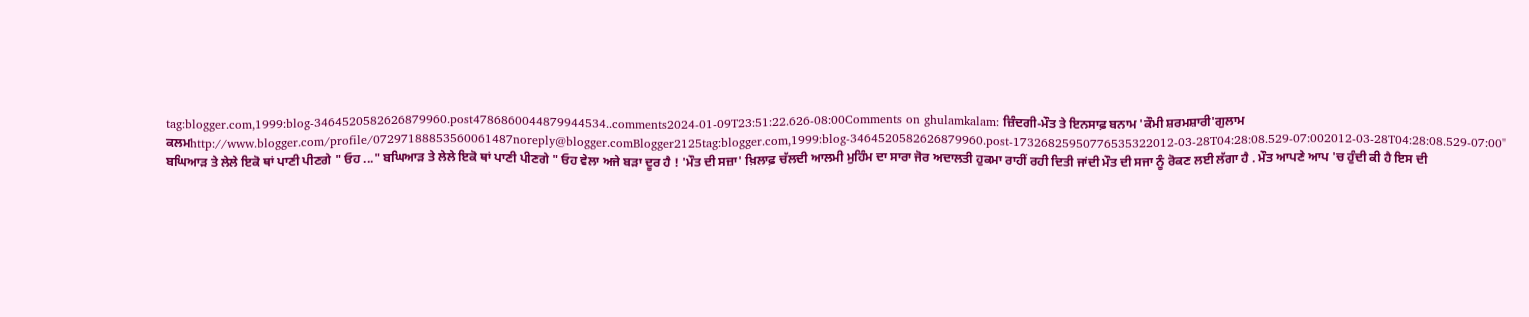tag:blogger.com,1999:blog-3464520582626879960.post4786860044879944534..comments2024-01-09T23:51:22.626-08:00Comments on ghulamkalam: ਜ਼ਿੰਦਗੀ-ਮੌਤ ਤੇ ਇਨਸਾਫ਼ ਬਨਾਮ 'ਕੌਮੀ ਸ਼ਰਮਸ਼ਾਰੀ'ਗੁਲਾਮ ਕਲਮhttp://www.blogger.com/profile/07297188853560061487noreply@blogger.comBlogger2125tag:blogger.com,1999:blog-3464520582626879960.post-17326825950776535322012-03-28T04:28:08.529-07:002012-03-28T04:28:08.529-07:00" ਬਘਿਆੜ ਤੇ ਲੇਲੇ ਇਕੋ ਥਾਂ ਪਾਣੀ ਪੀਣਗੇ " ਓਹ ..." ਬਘਿਆੜ ਤੇ ਲੇਲੇ ਇਕੋ ਥਾਂ ਪਾਣੀ ਪੀਣਗੇ " ਓਹ ਵੇਲਾ ਅਜੇ ਬੜਾ ਦੂਰ ਹੈ ! 'ਮੌਤ ਦੀ ਸਜ਼ਾ' ਖ਼ਿਲਾਫ਼ ਚੱਲਦੀ ਆਲਮੀ ਮੁਹਿੰਮ ਦਾ ਸਾਰਾ ਜੋਰ ਅਦਾਲਤੀ ਹੁਕਮਾ ਰਾਹੀਂ ਰਹੀ ਦਿਤੀ ਜਾਂਦੀ ਮੌਤ ਦੀ ਸਜਾ ਨੂੰ ਰੋਕਣ ਲਈ ਲੱਗਾ ਹੈ . ਮੌਤ ਆਪਣੇ ਆਪ 'ਚ ਹੁੰਦੀ ਕੀ ਹੈ ਇਸ ਦੀ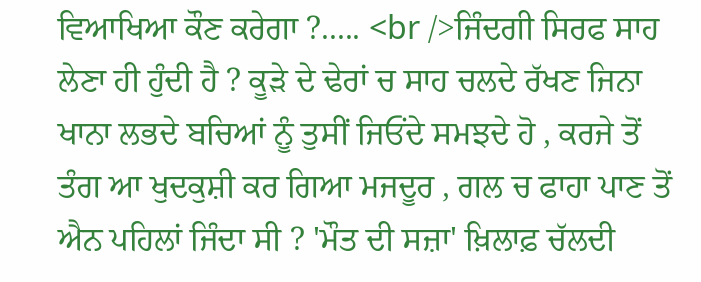ਵਿਆਖਿਆ ਕੌਣ ਕਰੇਗਾ ?..... <br />ਜਿੰਦਗੀ ਸਿਰਫ ਸਾਹ ਲੇਣਾ ਹੀ ਹੁੰਦੀ ਹੈ ? ਕੂੜੇ ਦੇ ਢੇਰਾਂ ਚ ਸਾਹ ਚਲਦੇ ਰੱਖਣ ਜਿਨਾ ਖਾਨਾ ਲਭਦੇ ਬਚਿਆਂ ਨੂੰ ਤੁਸੀਂ ਜਿਓਂਦੇ ਸਮਝਦੇ ਹੋ , ਕਰਜੇ ਤੋਂ ਤੰਗ ਆ ਖੁਦਕੁਸ਼ੀ ਕਰ ਗਿਆ ਮਜਦੂਰ , ਗਲ ਚ ਫਾਹਾ ਪਾਣ ਤੋਂ ਐਨ ਪਹਿਲਾਂ ਜਿੰਦਾ ਸੀ ? 'ਮੌਤ ਦੀ ਸਜ਼ਾ' ਖ਼ਿਲਾਫ਼ ਚੱਲਦੀ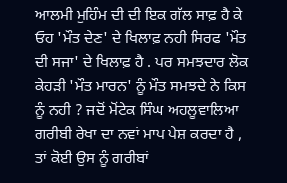ਆਲਮੀ ਮੁਹਿੰਮ ਦੀ ਦੀ ਇਕ ਗੱਲ ਸਾਫ਼ ਹੈ ਕੇ ਓਹ 'ਮੌਤ ਦੇਣ' ਦੇ ਖਿਲਾਫ਼ ਨਹੀ ਸਿਰਫ 'ਮੌਤ ਦੀ ਸਜਾ' ਦੇ ਖਿਲਾਫ਼ ਹੈ . ਪਰ ਸਮਝਦਾਰ ਲੋਕ ਕੇਹੜੀ 'ਮੌਤ ਮਾਰਨ' ਨੂੰ ਮੌਤ ਸਮਝਦੇ ਨੇ ਕਿਸ ਨੂੰ ਨਹੀ ? ਜਦੋਂ ਮੋਂਟੇਕ ਸਿੰਘ ਅਹਲੂਵਾਲਿਆ ਗਰੀਬੀ ਰੇਖਾ ਦਾ ਨਵਾਂ ਮਾਪ ਪੇਸ਼ ਕਰਦਾ ਹੈ , ਤਾਂ ਕੋਈ ਉਸ ਨੂੰ ਗਰੀਬਾਂ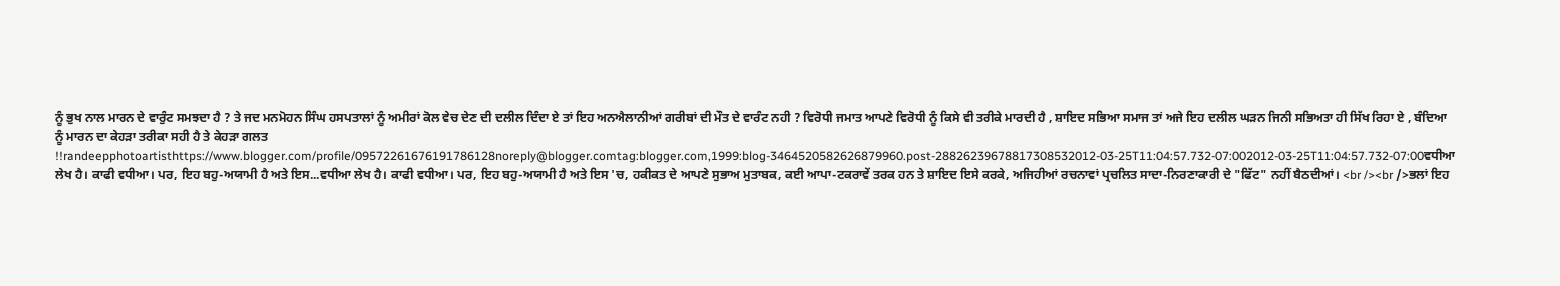ਨੂੰ ਭੁਖ ਨਾਲ ਮਾਰਨ ਦੇ ਵਾਰੁੰਟ ਸਮਝਦਾ ਹੈ ? ਤੇ ਜਦ ਮਨਮੋਹਨ ਸਿੰਘ ਹਸਪਤਾਲਾਂ ਨੂੰ ਅਮੀਰਾਂ ਕੋਲ ਵੇਚ ਦੇਣ ਦੀ ਦਲੀਲ ਦਿੰਦਾ ਏ ਤਾਂ ਇਹ ਅਨਐਲਾਨੀਆਂ ਗਰੀਬਾਂ ਦੀ ਮੌਤ ਦੇ ਵਾਰੰਟ ਨਹੀ ? ਵਿਰੋਧੀ ਜਮਾਤ ਆਪਣੇ ਵਿਰੋਧੀ ਨੂੰ ਕਿਸੇ ਵੀ ਤਰੀਕੇ ਮਾਰਦੀ ਹੈ , ਸ਼ਾਇਦ ਸਭਿਆ ਸਮਾਜ ਤਾਂ ਅਜੇ ਇਹ ਦਲੀਲ ਘੜਨ ਜਿਨੀ ਸਭਿਅਤਾ ਹੀ ਸਿੱਖ ਰਿਹਾ ਏ , ਬੰਦਿਆ ਨੂੰ ਮਾਰਨ ਦਾ ਕੇਹੜਾ ਤਰੀਕਾ ਸਹੀ ਹੈ ਤੇ ਕੇਹੜਾ ਗਲਤ !!randeepphotoartisthttps://www.blogger.com/profile/09572261676191786128noreply@blogger.comtag:blogger.com,1999:blog-3464520582626879960.post-28826239678817308532012-03-25T11:04:57.732-07:002012-03-25T11:04:57.732-07:00ਵਧੀਆ ਲੇਖ ਹੈ। ਕਾਫੀ ਵਧੀਆ। ਪਰ, ਇਹ ਬਹੁ-ਅਯਾਮੀ ਹੈ ਅਤੇ ਇਸ...ਵਧੀਆ ਲੇਖ ਹੈ। ਕਾਫੀ ਵਧੀਆ। ਪਰ, ਇਹ ਬਹੁ-ਅਯਾਮੀ ਹੈ ਅਤੇ ਇਸ 'ਚ, ਹਕੀਕਤ ਦੇ ਆਪਣੇ ਸੁਭਾਅ ਮੁਤਾਬਕ, ਕਈ ਆਪਾ-ਟਕਰਾਵੇਂ ਤਰਕ ਹਨ ਤੇ ਸ਼ਾਇਦ ਇਸੇ ਕਰਕੇ, ਅਜਿਹੀਆਂ ਰਚਨਾਵਾਂ ਪ੍ਰਚਲਿਤ ਸਾਦਾ-ਨਿਰਣਾਕਾਰੀ ਦੇ "ਫਿੱਟ" ਨਹੀਂ ਬੈਠਦੀਆਂ। <br /><br />ਭਲਾਂ ਇਹ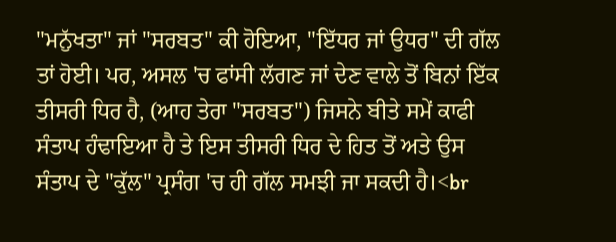"ਮਨੁੱਖਤਾ" ਜਾਂ "ਸਰਬਤ" ਕੀ ਹੋਇਆ, "ਇੱਧਰ ਜਾਂ ਉਧਰ" ਦੀ ਗੱਲ ਤਾਂ ਹੋਈ। ਪਰ, ਅਸਲ 'ਚ ਫਾਂਸੀ ਲੱਗਣ ਜਾਂ ਦੇਣ ਵਾਲੇ ਤੋਂ ਬਿਨਾਂ ਇੱਕ ਤੀਸਰੀ ਧਿਰ ਹੈ, (ਆਹ ਤੇਰਾ "ਸਰਬਤ") ਜਿਸਨੇ ਬੀਤੇ ਸਮੇਂ ਕਾਫੀ ਸੰਤਾਪ ਹੰਢਾਇਆ ਹੈ ਤੇ ਇਸ ਤੀਸਰੀ ਧਿਰ ਦੇ ਹਿਤ ਤੋਂ ਅਤੇ ਉਸ ਸੰਤਾਪ ਦੇ "ਕੁੱਲ" ਪ੍ਰਸੰਗ 'ਚ ਹੀ ਗੱਲ ਸਮਝੀ ਜਾ ਸਕਦੀ ਹੈ।<br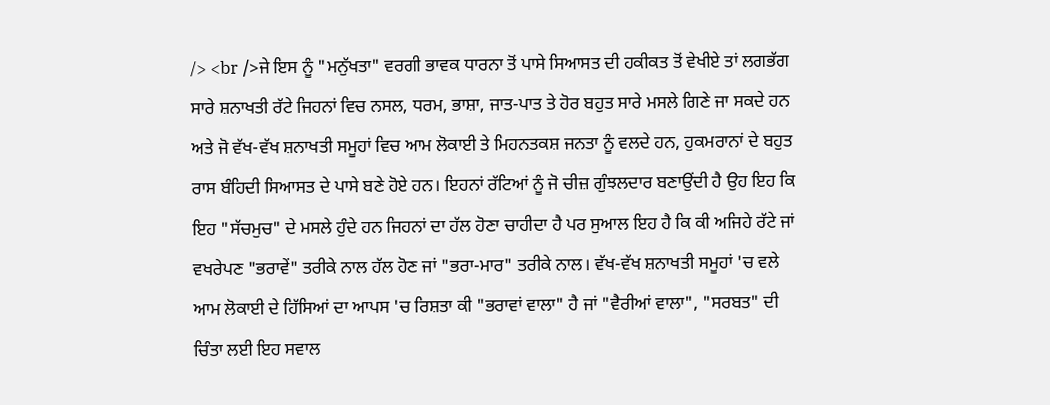/> <br />ਜੇ ਇਸ ਨੂੰ "ਮਨੁੱਖਤਾ" ਵਰਗੀ ਭਾਵਕ ਧਾਰਨਾ ਤੋਂ ਪਾਸੇ ਸਿਆਸਤ ਦੀ ਹਕੀਕਤ ਤੋਂ ਵੇਖੀਏ ਤਾਂ ਲਗਭੱਗ ਸਾਰੇ ਸ਼ਨਾਖਤੀ ਰੱਟੇ ਜਿਹਨਾਂ ਵਿਚ ਨਸਲ, ਧਰਮ, ਭਾਸ਼ਾ, ਜਾਤ-ਪਾਤ ਤੇ ਹੋਰ ਬਹੁਤ ਸਾਰੇ ਮਸਲੇ ਗਿਣੇ ਜਾ ਸਕਦੇ ਹਨ ਅਤੇ ਜੋ ਵੱਖ-ਵੱਖ ਸ਼ਨਾਖਤੀ ਸਮੂਹਾਂ ਵਿਚ ਆਮ ਲੋਕਾਈ ਤੇ ਮਿਹਨਤਕਸ਼ ਜਨਤਾ ਨੂੰ ਵਲਦੇ ਹਨ, ਹੁਕਮਰਾਨਾਂ ਦੇ ਬਹੁਤ ਰਾਸ ਬੰਹਿਦੀ ਸਿਆਸਤ ਦੇ ਪਾਸੇ ਬਣੇ ਹੋਏ ਹਨ। ਇਹਨਾਂ ਰੱਟਿਆਂ ਨੂੰ ਜੋ ਚੀਜ਼ ਗੁੰਝਲਦਾਰ ਬਣਾਉਂਦੀ ਹੈ ਉਹ ਇਹ ਕਿ ਇਹ "ਸੱਚਮੁਚ" ਦੇ ਮਸਲੇ ਹੁੰਦੇ ਹਨ ਜਿਹਨਾਂ ਦਾ ਹੱਲ ਹੋਣਾ ਚਾਹੀਦਾ ਹੈ ਪਰ ਸੁਆਲ ਇਹ ਹੈ ਕਿ ਕੀ ਅਜਿਹੇ ਰੱਟੇ ਜਾਂ ਵਖਰੇਪਣ "ਭਰਾਵੇਂ" ਤਰੀਕੇ ਨਾਲ ਹੱਲ ਹੋਣ ਜਾਂ "ਭਰਾ-ਮਾਰ" ਤਰੀਕੇ ਨਾਲ। ਵੱਖ-ਵੱਖ ਸ਼ਨਾਖਤੀ ਸਮੂਹਾਂ 'ਚ ਵਲੇ ਆਮ ਲੋਕਾਈ ਦੇ ਹਿੱਸਿਆਂ ਦਾ ਆਪਸ 'ਚ ਰਿਸ਼ਤਾ ਕੀ "ਭਰਾਵਾਂ ਵਾਲਾ" ਹੈ ਜਾਂ "ਵੈਰੀਆਂ ਵਾਲਾ", "ਸਰਬਤ" ਦੀ ਚਿੰਤਾ ਲਈ ਇਹ ਸਵਾਲ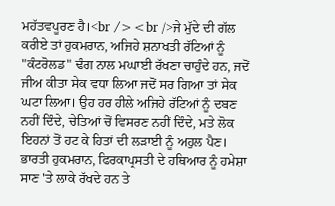ਮਹੱਤਵਪੂਰਣ ਹੈ।<br /><br />ਜੇ ਮੁੱਦੇ ਦੀ ਗੱਲ ਕਰੀਏ ਤਾਂ ਹੁਕਮਰਾਨ, ਅਜਿਹੇ ਸ਼ਨਾਖਤੀ ਰੱਟਿਆਂ ਨੂੰ "ਕੰਟਰੋਲਡ" ਢੰਗ ਨਾਲ ਮਘਾਈ ਰੱਖਣਾ ਚਾਹੁੰਦੇ ਹਨ, ਜਦੋਂ ਜੀਅ ਕੀਤਾ ਸੇਕ ਵਧਾ ਲਿਆ ਜਦੋਂ ਸਰ ਗਿਆ ਤਾਂ ਸੇਕ ਘਟਾ ਲਿਆ। ਉਹ ਹਰ ਹੀਲੇ ਅਜਿਹੇ ਰੱਟਿਆਂ ਨੂੰ ਦਬਣ ਨਹੀਂ ਦਿੰਦੇ, ਚੇਤਿਆਂ ਚੋਂ ਵਿਸਰਣ ਨਹੀਂ ਦਿੰਦੇ, ਮਤੇ ਲੋਕ ਇਹਨਾਂ ਤੋਂ ਹਟ ਕੇ ਹਿਤਾਂ ਦੀ ਲੜਾਈ ਨੂੰ ਅਹੁਲ ਪੈਣ। ਭਾਰਤੀ ਹੁਕਮਰਾਨ, ਫਿਰਕਾਪ੍ਰਸਤੀ ਦੇ ਹਥਿਆਰ ਨੂੰ ਹਮੇਸ਼ਾ ਸਾਣ 'ਤੇ ਲਾਕੇ ਰੱਖਦੇ ਹਨ ਤੇ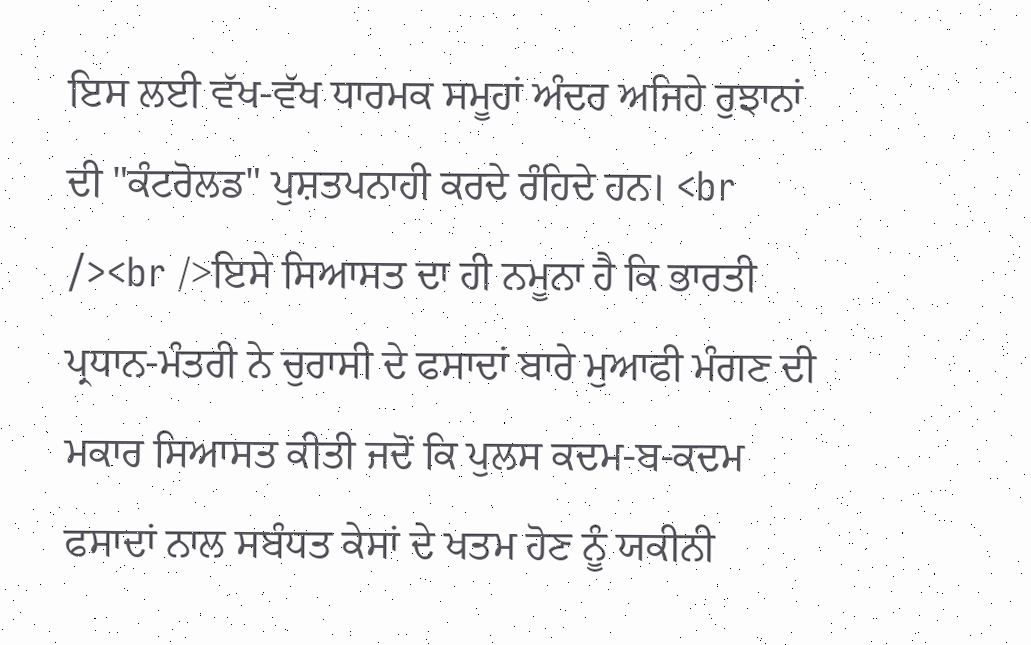ਇਸ ਲਈ ਵੱਖ-ਵੱਖ ਧਾਰਮਕ ਸਮੂਹਾਂ ਅੰਦਰ ਅਜਿਹੇ ਰੁਝਾਨਾਂ ਦੀ "ਕੰਟਰੋਲਡ" ਪੁਸ਼ਤਪਨਾਹੀ ਕਰਦੇ ਰੰਹਿਦੇ ਹਨ। <br /><br />ਇਸੇ ਸਿਆਸਤ ਦਾ ਹੀ ਨਮੂਨਾ ਹੈ ਕਿ ਭਾਰਤੀ ਪ੍ਰਧਾਨ-ਮੰਤਰੀ ਨੇ ਚੁਰਾਸੀ ਦੇ ਫਸਾਦਾਂ ਬਾਰੇ ਮੁਆਫੀ ਮੰਗਣ ਦੀ ਮਕਾਰ ਸਿਆਸਤ ਕੀਤੀ ਜਦੋਂ ਕਿ ਪੁਲਸ ਕਦਮ-ਬ-ਕਦਮ ਫਸਾਦਾਂ ਨਾਲ ਸਬੰਧਤ ਕੇਸਾਂ ਦੇ ਖਤਮ ਹੋਣ ਨੂੰ ਯਕੀਨੀ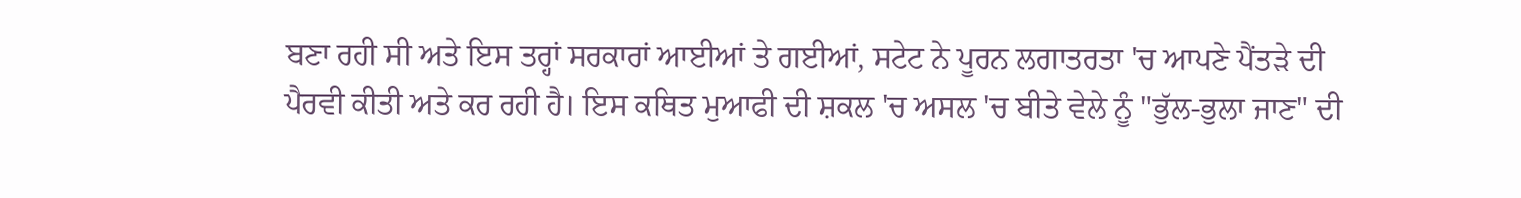ਬਣਾ ਰਹੀ ਸੀ ਅਤੇ ਇਸ ਤਰ੍ਹਾਂ ਸਰਕਾਰਾਂ ਆਈਆਂ ਤੇ ਗਈਆਂ, ਸਟੇਟ ਨੇ ਪੂਰਨ ਲਗਾਤਰਤਾ 'ਚ ਆਪਣੇ ਪੈਂਤੜੇ ਦੀ ਪੈਰਵੀ ਕੀਤੀ ਅਤੇ ਕਰ ਰਹੀ ਹੈ। ਇਸ ਕਥਿਤ ਮੁਆਫੀ ਦੀ ਸ਼ਕਲ 'ਚ ਅਸਲ 'ਚ ਬੀਤੇ ਵੇਲੇ ਨੂੰ "ਭੁੱਲ-ਭੁਲਾ ਜਾਣ" ਦੀ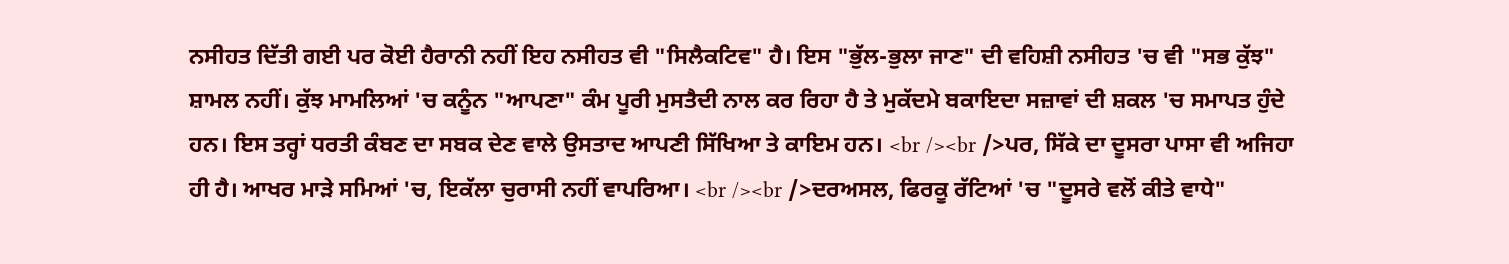ਨਸੀਹਤ ਦਿੱਤੀ ਗਈ ਪਰ ਕੋਈ ਹੈਰਾਨੀ ਨਹੀਂ ਇਹ ਨਸੀਹਤ ਵੀ "ਸਿਲੈਕਟਿਵ" ਹੈ। ਇਸ "ਭੁੱਲ-ਭੁਲਾ ਜਾਣ" ਦੀ ਵਹਿਸ਼ੀ ਨਸੀਹਤ 'ਚ ਵੀ "ਸਭ ਕੁੱਝ" ਸ਼ਾਮਲ ਨਹੀਂ। ਕੁੱਝ ਮਾਮਲਿਆਂ 'ਚ ਕਨੂੰਨ "ਆਪਣਾ" ਕੰਮ ਪੂਰੀ ਮੁਸਤੈਦੀ ਨਾਲ ਕਰ ਰਿਹਾ ਹੈ ਤੇ ਮੁਕੱਦਮੇ ਬਕਾਇਦਾ ਸਜ਼ਾਵਾਂ ਦੀ ਸ਼ਕਲ 'ਚ ਸਮਾਪਤ ਹੁੰਦੇ ਹਨ। ਇਸ ਤਰ੍ਹਾਂ ਧਰਤੀ ਕੰਬਣ ਦਾ ਸਬਕ ਦੇਣ ਵਾਲੇ ਉਸਤਾਦ ਆਪਣੀ ਸਿੱਖਿਆ ਤੇ ਕਾਇਮ ਹਨ। <br /><br />ਪਰ, ਸਿੱਕੇ ਦਾ ਦੂਸਰਾ ਪਾਸਾ ਵੀ ਅਜਿਹਾ ਹੀ ਹੈ। ਆਖਰ ਮਾੜੇ ਸਮਿਆਂ 'ਚ, ਇਕੱਲਾ ਚੁਰਾਸੀ ਨਹੀਂ ਵਾਪਰਿਆ। <br /><br />ਦਰਅਸਲ, ਫਿਰਕੂ ਰੱਟਿਆਂ 'ਚ "ਦੂਸਰੇ ਵਲੋਂ ਕੀਤੇ ਵਾਧੇ"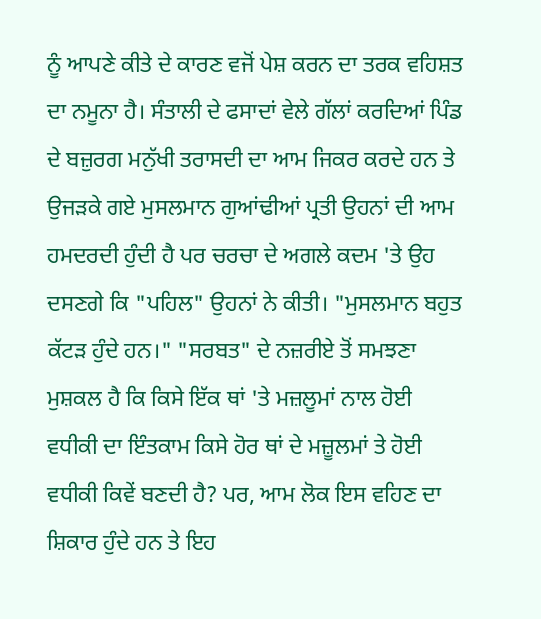ਨੂੰ ਆਪਣੇ ਕੀਤੇ ਦੇ ਕਾਰਣ ਵਜੋਂ ਪੇਸ਼ ਕਰਨ ਦਾ ਤਰਕ ਵਹਿਸ਼ਤ ਦਾ ਨਮੂਨਾ ਹੈ। ਸੰਤਾਲੀ ਦੇ ਫਸਾਦਾਂ ਵੇਲੇ ਗੱਲਾਂ ਕਰਦਿਆਂ ਪਿੰਡ ਦੇ ਬਜ਼ੁਰਗ ਮਨੁੱਖੀ ਤਰਾਸਦੀ ਦਾ ਆਮ ਜਿਕਰ ਕਰਦੇ ਹਨ ਤੇ ਉਜੜਕੇ ਗਏ ਮੁਸਲਮਾਨ ਗੁਆਂਢੀਆਂ ਪ੍ਰਤੀ ਉਹਨਾਂ ਦੀ ਆਮ ਹਮਦਰਦੀ ਹੁੰਦੀ ਹੈ ਪਰ ਚਰਚਾ ਦੇ ਅਗਲੇ ਕਦਮ 'ਤੇ ਉਹ ਦਸਣਗੇ ਕਿ "ਪਹਿਲ" ਉਹਨਾਂ ਨੇ ਕੀਤੀ। "ਮੁਸਲਮਾਨ ਬਹੁਤ ਕੱਟੜ ਹੁੰਦੇ ਹਨ।" "ਸਰਬਤ" ਦੇ ਨਜ਼ਰੀਏ ਤੋਂ ਸਮਝਣਾ ਮੁਸ਼ਕਲ ਹੈ ਕਿ ਕਿਸੇ ਇੱਕ ਥਾਂ 'ਤੇ ਮਜ਼ਲੂਮਾਂ ਨਾਲ ਹੋਈ ਵਧੀਕੀ ਦਾ ਇੰਤਕਾਮ ਕਿਸੇ ਹੋਰ ਥਾਂ ਦੇ ਮਜ਼ੂਲਮਾਂ ਤੇ ਹੋਈ ਵਧੀਕੀ ਕਿਵੇਂ ਬਣਦੀ ਹੈ? ਪਰ, ਆਮ ਲੋਕ ਇਸ ਵਹਿਣ ਦਾ ਸ਼ਿਕਾਰ ਹੁੰਦੇ ਹਨ ਤੇ ਇਹ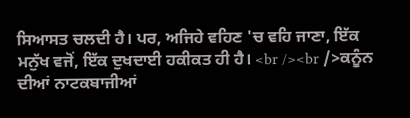ਸਿਆਸਤ ਚਲਦੀ ਹੈ। ਪਰ, ਅਜਿਹੇ ਵਹਿਣ 'ਚ ਵਹਿ ਜਾਣਾ, ਇੱਕ ਮਨੁੱਖ ਵਜੋਂ, ਇੱਕ ਦੁਖਦਾਈ ਹਕੀਕਤ ਹੀ ਹੈ। <br /><br />ਕਨੂੰਨ ਦੀਆਂ ਨਾਟਕਬਾਜੀਆਂ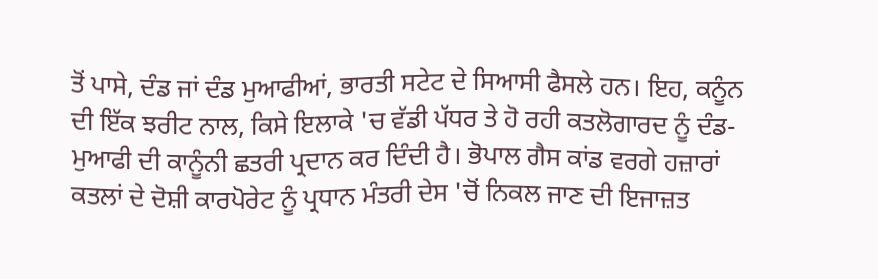ਤੋਂ ਪਾਸੇ, ਦੰਡ ਜਾਂ ਦੰਡ ਮੁਆਫੀਆਂ, ਭਾਰਤੀ ਸਟੇਟ ਦੇ ਸਿਆਸੀ ਫੈਸਲੇ ਹਨ। ਇਹ, ਕਨੂੰਨ ਦੀ ਇੱਕ ਝਰੀਟ ਨਾਲ, ਕਿਸੇ ਇਲਾਕੇ 'ਚ ਵੱਡੀ ਪੱਧਰ ਤੇ ਹੋ ਰਹੀ ਕਤਲੋਗਾਰਦ ਨੂੰ ਦੰਡ-ਮੁਆਫੀ ਦੀ ਕਾਨੂੰਨੀ ਛਤਰੀ ਪ੍ਰਦਾਨ ਕਰ ਦਿੰਦੀ ਹੈ। ਭੋਪਾਲ ਗੈਸ ਕਾਂਡ ਵਰਗੇ ਹਜ਼ਾਰਾਂ ਕਤਲਾਂ ਦੇ ਦੋਸ਼ੀ ਕਾਰਪੋਰੇਟ ਨੂੰ ਪ੍ਰਧਾਨ ਮੰਤਰੀ ਦੇਸ 'ਚੋਂ ਨਿਕਲ ਜਾਣ ਦੀ ਇਜਾਜ਼ਤ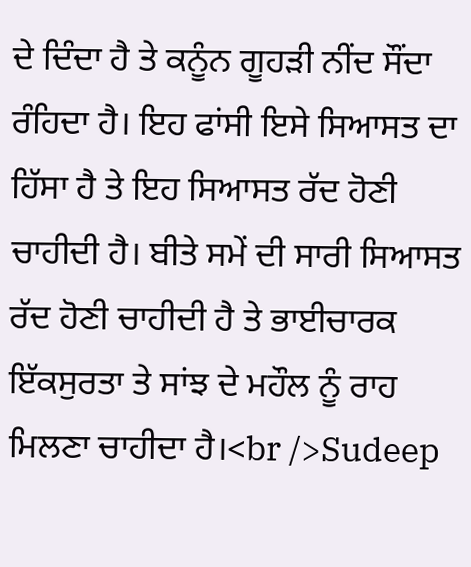ਦੇ ਦਿੰਦਾ ਹੈ ਤੇ ਕਨੂੰਨ ਗੂਹੜੀ ਨੀਂਦ ਸੌਂਦਾ ਰੰਹਿਦਾ ਹੈ। ਇਹ ਫਾਂਸੀ ਇਸੇ ਸਿਆਸਤ ਦਾ ਹਿੱਸਾ ਹੈ ਤੇ ਇਹ ਸਿਆਸਤ ਰੱਦ ਹੋਣੀ ਚਾਹੀਦੀ ਹੈ। ਬੀਤੇ ਸਮੇਂ ਦੀ ਸਾਰੀ ਸਿਆਸਤ ਰੱਦ ਹੋਣੀ ਚਾਹੀਦੀ ਹੈ ਤੇ ਭਾਈਚਾਰਕ ਇੱਕਸੁਰਤਾ ਤੇ ਸਾਂਝ ਦੇ ਮਹੌਲ ਨੂੰ ਰਾਹ ਮਿਲਣਾ ਚਾਹੀਦਾ ਹੈ।<br />Sudeep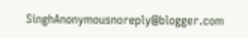SinghAnonymousnoreply@blogger.com